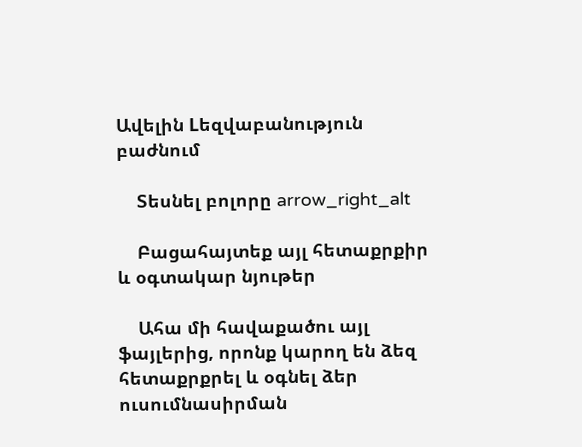Ավելին Lեզվաբանություն բաժնում

    Տեսնել բոլորը arrow_right_alt

    Բացահայտեք այլ հետաքրքիր և օգտակար նյութեր

    Ահա մի հավաքածու այլ ֆայլերից, որոնք կարող են ձեզ հետաքրքրել և օգնել ձեր ուսումնասիրման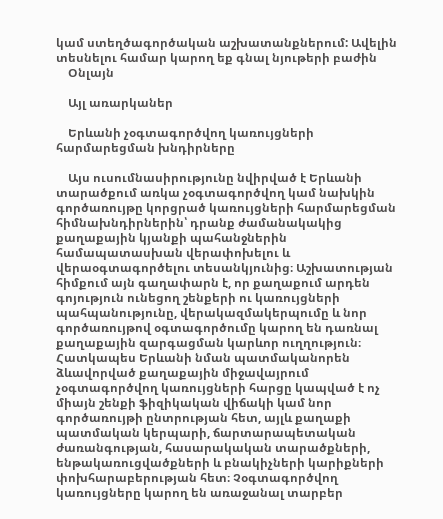կամ ստեղծագործական աշխատանքներում: Ավելին տեսնելու համար կարող եք գնալ նյութերի բաժին
    Օնլայն

    Այլ առարկաներ

    Երևանի չօգտագործվող կառույցների հարմարեցման խնդիրները

    Այս ուսումնասիրությունը նվիրված է Երևանի տարածքում առկա չօգտագործվող կամ նախկին գործառույթը կորցրած կառույցների հարմարեցման հիմնախնդիրներին՝ դրանք ժամանակակից քաղաքային կյանքի պահանջներին համապատասխան վերափոխելու և վերաօգտագործելու տեսանկյունից։ Աշխատության հիմքում այն գաղափարն է, որ քաղաքում արդեն գոյություն ունեցող շենքերի ու կառույցների պահպանությունը, վերակազմակերպումը և նոր գործառույթով օգտագործումը կարող են դառնալ քաղաքային զարգացման կարևոր ուղղություն։ Հատկապես Երևանի նման պատմականորեն ձևավորված քաղաքային միջավայրում չօգտագործվող կառույցների հարցը կապված է ոչ միայն շենքի ֆիզիկական վիճակի կամ նոր գործառույթի ընտրության հետ, այլև քաղաքի պատմական կերպարի, ճարտարապետական ժառանգության, հասարակական տարածքների, ենթակառուցվածքների և բնակիչների կարիքների փոխհարաբերության հետ։ Չօգտագործվող կառույցները կարող են առաջանալ տարբեր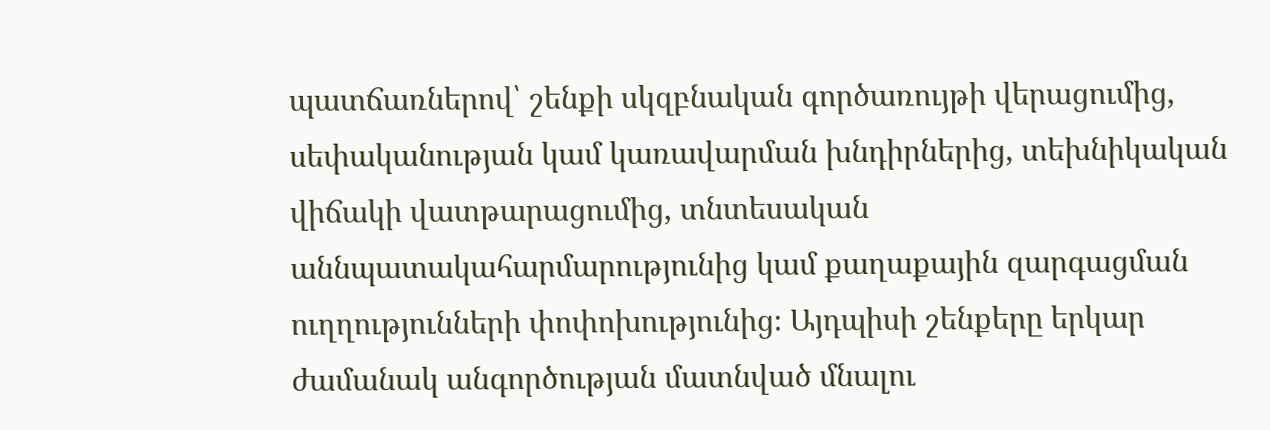պատճառներով՝ շենքի սկզբնական գործառույթի վերացումից, սեփականության կամ կառավարման խնդիրներից, տեխնիկական վիճակի վատթարացումից, տնտեսական աննպատակահարմարությունից կամ քաղաքային զարգացման ուղղությունների փոփոխությունից։ Այդպիսի շենքերը երկար ժամանակ անգործության մատնված մնալու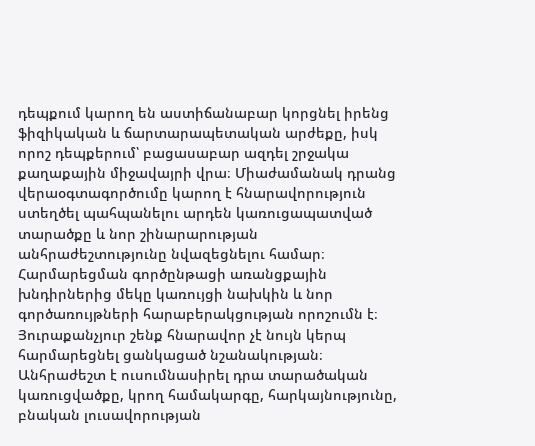դեպքում կարող են աստիճանաբար կորցնել իրենց ֆիզիկական և ճարտարապետական արժեքը, իսկ որոշ դեպքերում՝ բացասաբար ազդել շրջակա քաղաքային միջավայրի վրա։ Միաժամանակ դրանց վերաօգտագործումը կարող է հնարավորություն ստեղծել պահպանելու արդեն կառուցապատված տարածքը և նոր շինարարության անհրաժեշտությունը նվազեցնելու համար։ Հարմարեցման գործընթացի առանցքային խնդիրներից մեկը կառույցի նախկին և նոր գործառույթների հարաբերակցության որոշումն է։ Յուրաքանչյուր շենք հնարավոր չէ նույն կերպ հարմարեցնել ցանկացած նշանակության։ Անհրաժեշտ է ուսումնասիրել դրա տարածական կառուցվածքը, կրող համակարգը, հարկայնությունը, բնական լուսավորության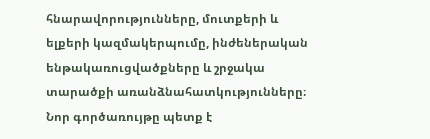հնարավորությունները, մուտքերի և ելքերի կազմակերպումը, ինժեներական ենթակառուցվածքները և շրջակա տարածքի առանձնահատկությունները։ Նոր գործառույթը պետք է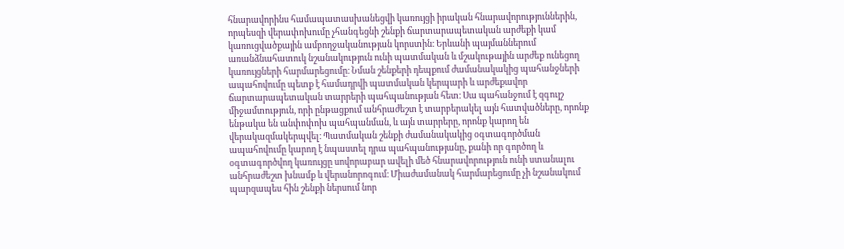հնարավորինս համապատասխանեցվի կառույցի իրական հնարավորություններին, որպեսզի վերափոխումը չհանգեցնի շենքի ճարտարապետական արժեքի կամ կառուցվածքային ամբողջականության կորստին։ Երևանի պայմաններում առանձնահատուկ նշանակություն ունի պատմական և մշակութային արժեք ունեցող կառույցների հարմարեցումը։ Նման շենքերի դեպքում ժամանակակից պահանջների ապահովումը պետք է համադրվի պատմական կերպարի և արժեքավոր ճարտարապետական տարրերի պահպանության հետ։ Սա պահանջում է զգույշ միջամտություն, որի ընթացքում անհրաժեշտ է տարբերակել այն հատվածները, որոնք ենթակա են անփոփոխ պահպանման, և այն տարրերը, որոնք կարող են վերակազմակերպվել։ Պատմական շենքի ժամանակակից օգտագործման ապահովումը կարող է նպաստել դրա պահպանությանը, քանի որ գործող և օգտագործվող կառույցը սովորաբար ավելի մեծ հնարավորություն ունի ստանալու անհրաժեշտ խնամք և վերանորոգում։ Միաժամանակ հարմարեցումը չի նշանակում պարզապես հին շենքի ներսում նոր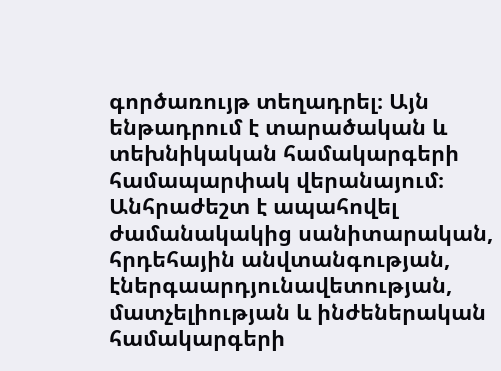գործառույթ տեղադրել։ Այն ենթադրում է տարածական և տեխնիկական համակարգերի համապարփակ վերանայում։ Անհրաժեշտ է ապահովել ժամանակակից սանիտարական, հրդեհային անվտանգության, էներգաարդյունավետության, մատչելիության և ինժեներական համակարգերի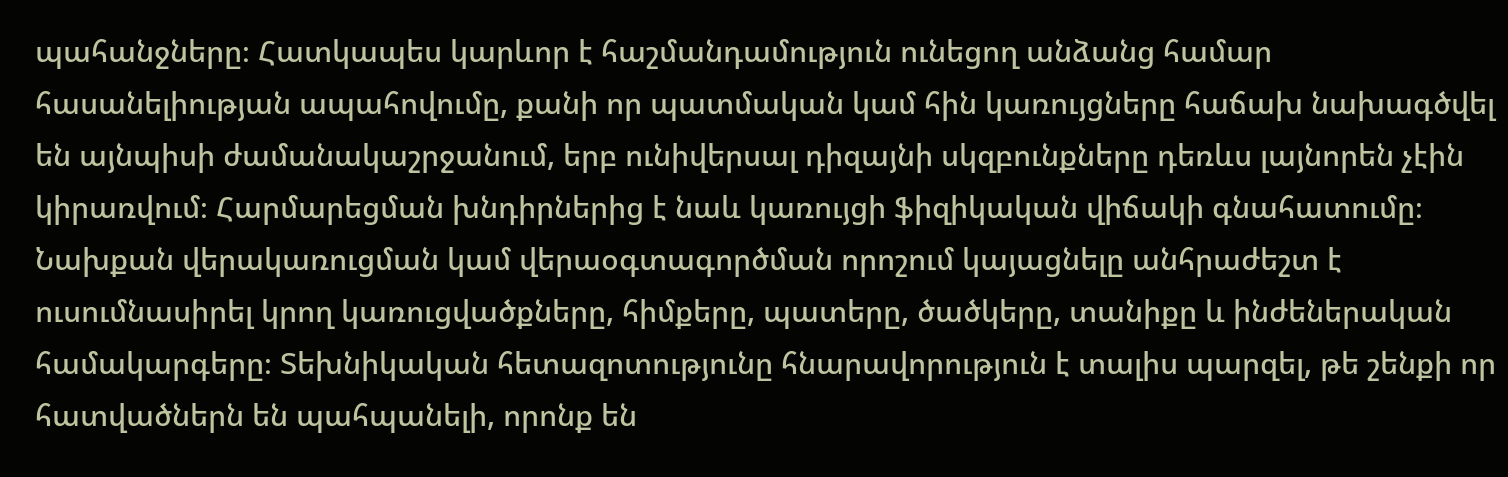պահանջները։ Հատկապես կարևոր է հաշմանդամություն ունեցող անձանց համար հասանելիության ապահովումը, քանի որ պատմական կամ հին կառույցները հաճախ նախագծվել են այնպիսի ժամանակաշրջանում, երբ ունիվերսալ դիզայնի սկզբունքները դեռևս լայնորեն չէին կիրառվում։ Հարմարեցման խնդիրներից է նաև կառույցի ֆիզիկական վիճակի գնահատումը։ Նախքան վերակառուցման կամ վերաօգտագործման որոշում կայացնելը անհրաժեշտ է ուսումնասիրել կրող կառուցվածքները, հիմքերը, պատերը, ծածկերը, տանիքը և ինժեներական համակարգերը։ Տեխնիկական հետազոտությունը հնարավորություն է տալիս պարզել, թե շենքի որ հատվածներն են պահպանելի, որոնք են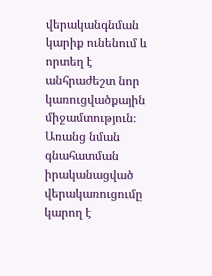վերականգնման կարիք ունենում և որտեղ է անհրաժեշտ նոր կառուցվածքային միջամտություն։ Առանց նման գնահատման իրականացված վերակառուցումը կարող է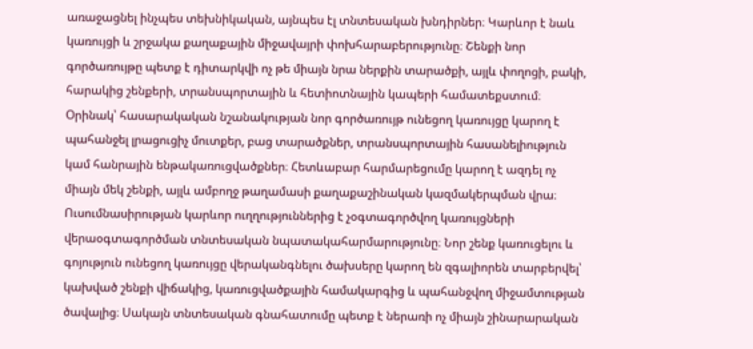առաջացնել ինչպես տեխնիկական, այնպես էլ տնտեսական խնդիրներ։ Կարևոր է նաև կառույցի և շրջակա քաղաքային միջավայրի փոխհարաբերությունը։ Շենքի նոր գործառույթը պետք է դիտարկվի ոչ թե միայն նրա ներքին տարածքի, այլև փողոցի, բակի, հարակից շենքերի, տրանսպորտային և հետիոտնային կապերի համատեքստում։ Օրինակ՝ հասարակական նշանակության նոր գործառույթ ունեցող կառույցը կարող է պահանջել լրացուցիչ մուտքեր, բաց տարածքներ, տրանսպորտային հասանելիություն կամ հանրային ենթակառուցվածքներ։ Հետևաբար հարմարեցումը կարող է ազդել ոչ միայն մեկ շենքի, այլև ամբողջ թաղամասի քաղաքաշինական կազմակերպման վրա։ Ուսումնասիրության կարևոր ուղղություններից է չօգտագործվող կառույցների վերաօգտագործման տնտեսական նպատակահարմարությունը։ Նոր շենք կառուցելու և գոյություն ունեցող կառույցը վերականգնելու ծախսերը կարող են զգալիորեն տարբերվել՝ կախված շենքի վիճակից, կառուցվածքային համակարգից և պահանջվող միջամտության ծավալից։ Սակայն տնտեսական գնահատումը պետք է ներառի ոչ միայն շինարարական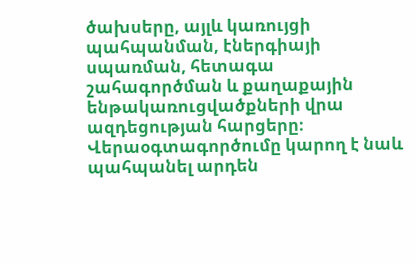ծախսերը, այլև կառույցի պահպանման, էներգիայի սպառման, հետագա շահագործման և քաղաքային ենթակառուցվածքների վրա ազդեցության հարցերը։ Վերաօգտագործումը կարող է նաև պահպանել արդեն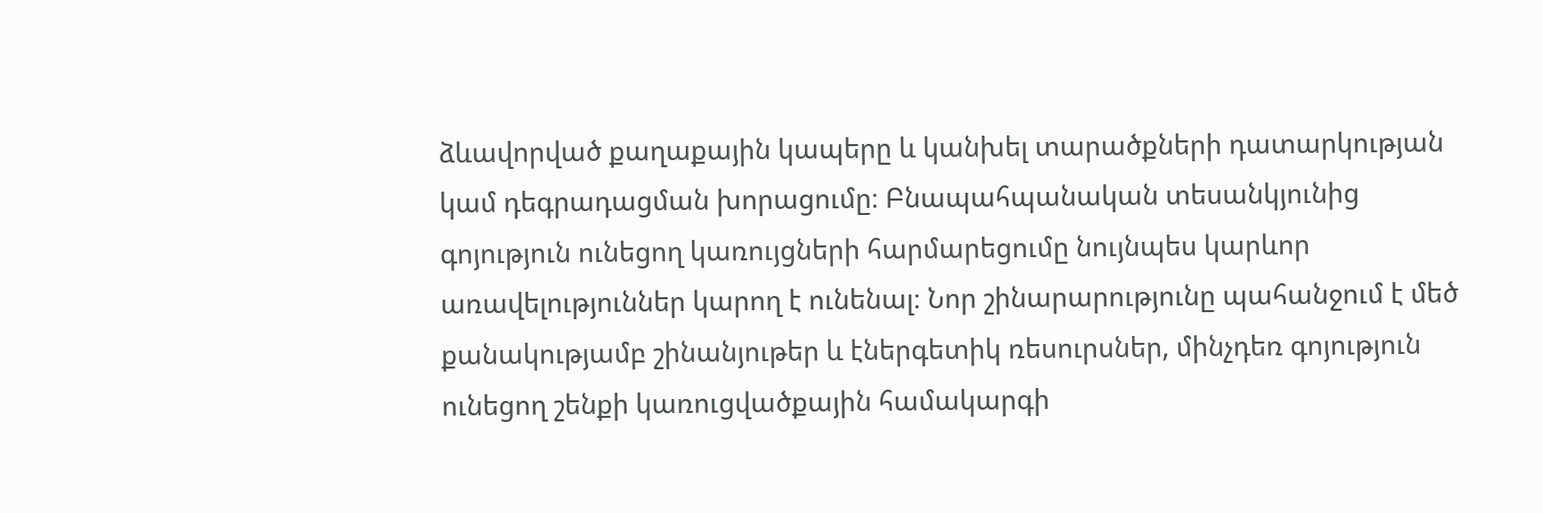ձևավորված քաղաքային կապերը և կանխել տարածքների դատարկության կամ դեգրադացման խորացումը։ Բնապահպանական տեսանկյունից գոյություն ունեցող կառույցների հարմարեցումը նույնպես կարևոր առավելություններ կարող է ունենալ։ Նոր շինարարությունը պահանջում է մեծ քանակությամբ շինանյութեր և էներգետիկ ռեսուրսներ, մինչդեռ գոյություն ունեցող շենքի կառուցվածքային համակարգի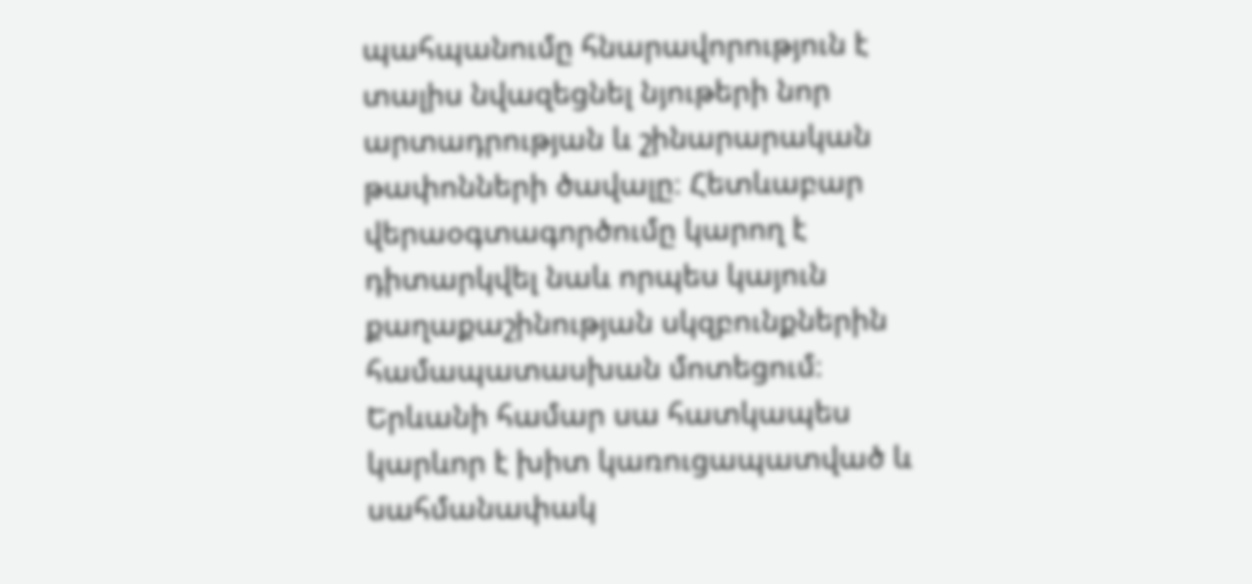պահպանումը հնարավորություն է տալիս նվազեցնել նյութերի նոր արտադրության և շինարարական թափոնների ծավալը։ Հետևաբար վերաօգտագործումը կարող է դիտարկվել նաև որպես կայուն քաղաքաշինության սկզբունքներին համապատասխան մոտեցում։ Երևանի համար սա հատկապես կարևոր է խիտ կառուցապատված և սահմանափակ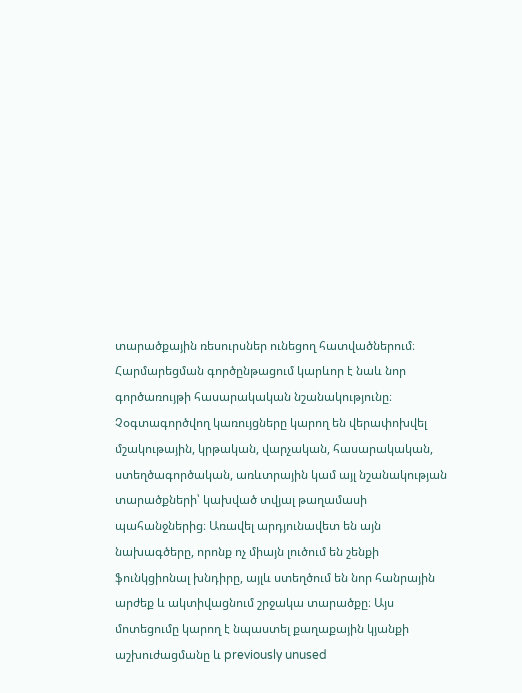տարածքային ռեսուրսներ ունեցող հատվածներում։ Հարմարեցման գործընթացում կարևոր է նաև նոր գործառույթի հասարակական նշանակությունը։ Չօգտագործվող կառույցները կարող են վերափոխվել մշակութային, կրթական, վարչական, հասարակական, ստեղծագործական, առևտրային կամ այլ նշանակության տարածքների՝ կախված տվյալ թաղամասի պահանջներից։ Առավել արդյունավետ են այն նախագծերը, որոնք ոչ միայն լուծում են շենքի ֆունկցիոնալ խնդիրը, այլև ստեղծում են նոր հանրային արժեք և ակտիվացնում շրջակա տարածքը։ Այս մոտեցումը կարող է նպաստել քաղաքային կյանքի աշխուժացմանը և previously unused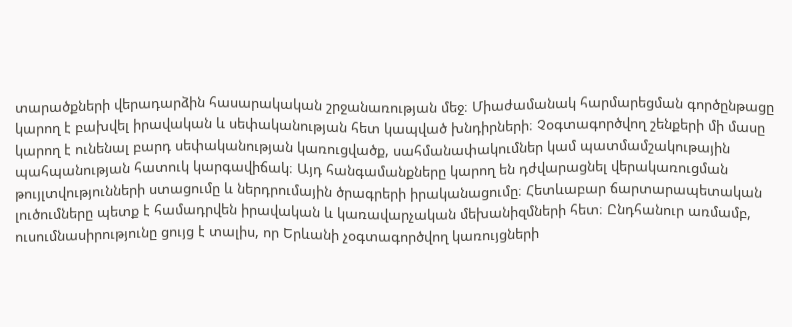տարածքների վերադարձին հասարակական շրջանառության մեջ։ Միաժամանակ հարմարեցման գործընթացը կարող է բախվել իրավական և սեփականության հետ կապված խնդիրների։ Չօգտագործվող շենքերի մի մասը կարող է ունենալ բարդ սեփականության կառուցվածք, սահմանափակումներ կամ պատմամշակութային պահպանության հատուկ կարգավիճակ։ Այդ հանգամանքները կարող են դժվարացնել վերակառուցման թույլտվությունների ստացումը և ներդրումային ծրագրերի իրականացումը։ Հետևաբար ճարտարապետական լուծումները պետք է համադրվեն իրավական և կառավարչական մեխանիզմների հետ։ Ընդհանուր առմամբ, ուսումնասիրությունը ցույց է տալիս, որ Երևանի չօգտագործվող կառույցների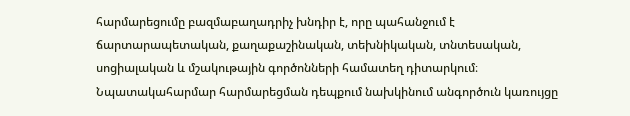հարմարեցումը բազմաբաղադրիչ խնդիր է, որը պահանջում է ճարտարապետական, քաղաքաշինական, տեխնիկական, տնտեսական, սոցիալական և մշակութային գործոնների համատեղ դիտարկում։ Նպատակահարմար հարմարեցման դեպքում նախկինում անգործուն կառույցը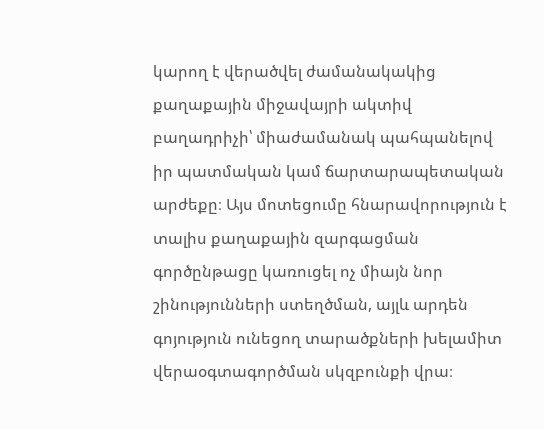կարող է վերածվել ժամանակակից քաղաքային միջավայրի ակտիվ բաղադրիչի՝ միաժամանակ պահպանելով իր պատմական կամ ճարտարապետական արժեքը։ Այս մոտեցումը հնարավորություն է տալիս քաղաքային զարգացման գործընթացը կառուցել ոչ միայն նոր շինությունների ստեղծման, այլև արդեն գոյություն ունեցող տարածքների խելամիտ վերաօգտագործման սկզբունքի վրա։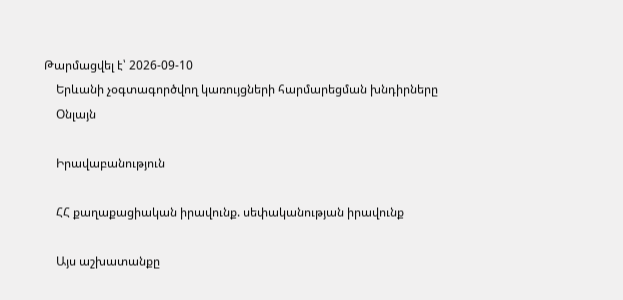Թարմացվել է՝ 2026-09-10
    Երևանի չօգտագործվող կառույցների հարմարեցման խնդիրները
    Օնլայն

    Իրավաբանություն

    ՀՀ քաղաքացիական իրավունք. սեփականության իրավունք

    Այս աշխատանքը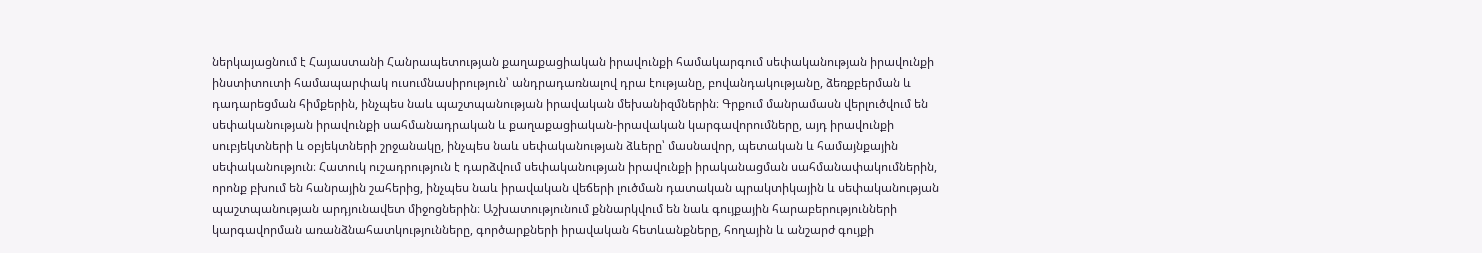ներկայացնում է Հայաստանի Հանրապետության քաղաքացիական իրավունքի համակարգում սեփականության իրավունքի ինստիտուտի համապարփակ ուսումնասիրություն՝ անդրադառնալով դրա էությանը, բովանդակությանը, ձեռքբերման և դադարեցման հիմքերին, ինչպես նաև պաշտպանության իրավական մեխանիզմներին։ Գրքում մանրամասն վերլուծվում են սեփականության իրավունքի սահմանադրական և քաղաքացիական-իրավական կարգավորումները, այդ իրավունքի սուբյեկտների և օբյեկտների շրջանակը, ինչպես նաև սեփականության ձևերը՝ մասնավոր, պետական և համայնքային սեփականություն։ Հատուկ ուշադրություն է դարձվում սեփականության իրավունքի իրականացման սահմանափակումներին, որոնք բխում են հանրային շահերից, ինչպես նաև իրավական վեճերի լուծման դատական պրակտիկային և սեփականության պաշտպանության արդյունավետ միջոցներին։ Աշխատությունում քննարկվում են նաև գույքային հարաբերությունների կարգավորման առանձնահատկությունները, գործարքների իրավական հետևանքները, հողային և անշարժ գույքի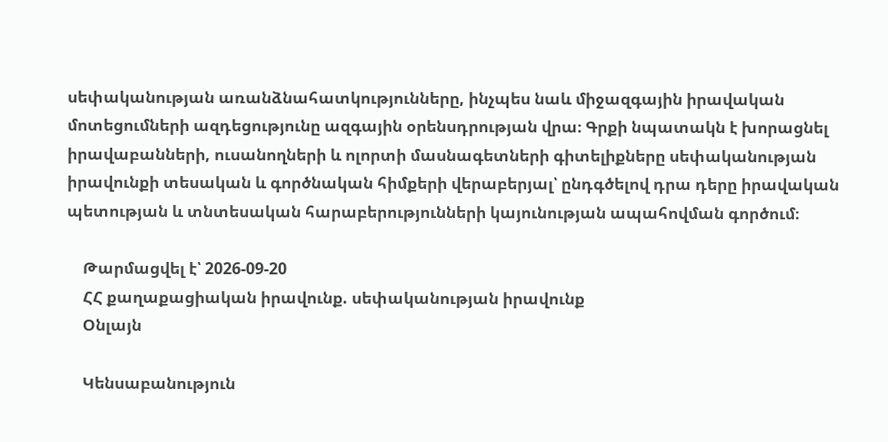սեփականության առանձնահատկությունները, ինչպես նաև միջազգային իրավական մոտեցումների ազդեցությունը ազգային օրենսդրության վրա։ Գրքի նպատակն է խորացնել իրավաբանների, ուսանողների և ոլորտի մասնագետների գիտելիքները սեփականության իրավունքի տեսական և գործնական հիմքերի վերաբերյալ՝ ընդգծելով դրա դերը իրավական պետության և տնտեսական հարաբերությունների կայունության ապահովման գործում։

    Թարմացվել է՝ 2026-09-20
    ՀՀ քաղաքացիական իրավունք. սեփականության իրավունք
    Օնլայն

    Կենսաբանություն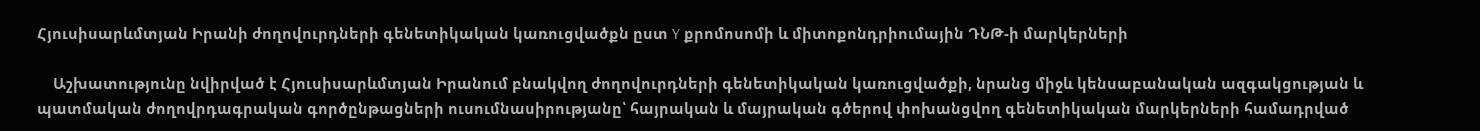Հյուսիսարևմտյան Իրանի ժողովուրդների գենետիկական կառուցվածքն ըստ Y քրոմոսոմի և միտոքոնդրիումային ԴՆԹ-ի մարկերների

    Աշխատությունը նվիրված է Հյուսիսարևմտյան Իրանում բնակվող ժողովուրդների գենետիկական կառուցվածքի, նրանց միջև կենսաբանական ազգակցության և պատմական ժողովրդագրական գործընթացների ուսումնասիրությանը՝ հայրական և մայրական գծերով փոխանցվող գենետիկական մարկերների համադրված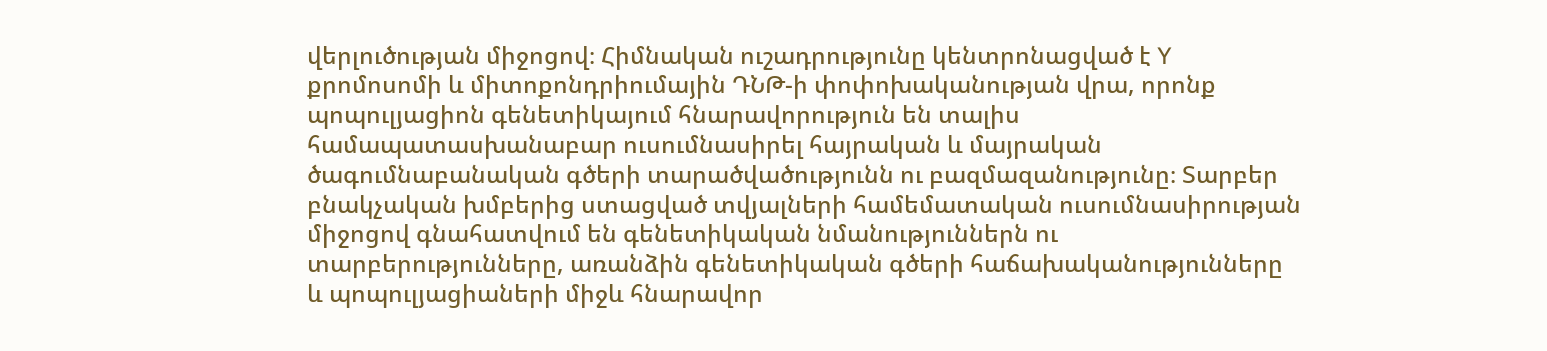վերլուծության միջոցով։ Հիմնական ուշադրությունը կենտրոնացված է Y քրոմոսոմի և միտոքոնդրիումային ԴՆԹ-ի փոփոխականության վրա, որոնք պոպուլյացիոն գենետիկայում հնարավորություն են տալիս համապատասխանաբար ուսումնասիրել հայրական և մայրական ծագումնաբանական գծերի տարածվածությունն ու բազմազանությունը։ Տարբեր բնակչական խմբերից ստացված տվյալների համեմատական ուսումնասիրության միջոցով գնահատվում են գենետիկական նմանություններն ու տարբերությունները, առանձին գենետիկական գծերի հաճախականությունները և պոպուլյացիաների միջև հնարավոր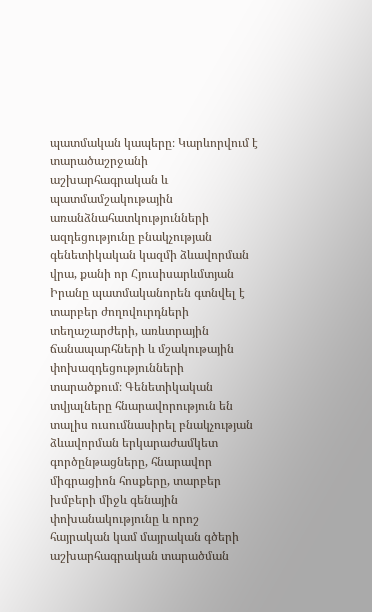պատմական կապերը։ Կարևորվում է տարածաշրջանի աշխարհագրական և պատմամշակութային առանձնահատկությունների ազդեցությունը բնակչության գենետիկական կազմի ձևավորման վրա, քանի որ Հյուսիսարևմտյան Իրանը պատմականորեն գտնվել է տարբեր ժողովուրդների տեղաշարժերի, առևտրային ճանապարհների և մշակութային փոխազդեցությունների տարածքում։ Գենետիկական տվյալները հնարավորություն են տալիս ուսումնասիրել բնակչության ձևավորման երկարաժամկետ գործընթացները, հնարավոր միգրացիոն հոսքերը, տարբեր խմբերի միջև գենային փոխանակությունը և որոշ հայրական կամ մայրական գծերի աշխարհագրական տարածման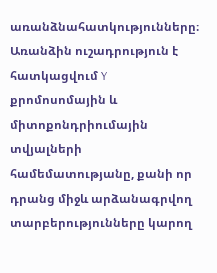առանձնահատկությունները։ Առանձին ուշադրություն է հատկացվում Y քրոմոսոմային և միտոքոնդրիումային տվյալների համեմատությանը, քանի որ դրանց միջև արձանագրվող տարբերությունները կարող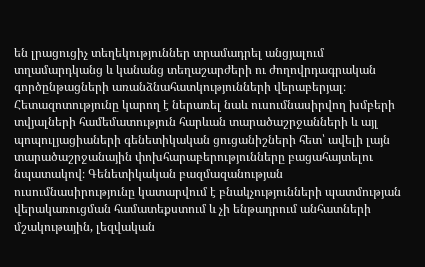են լրացուցիչ տեղեկություններ տրամադրել անցյալում տղամարդկանց և կանանց տեղաշարժերի ու ժողովրդագրական գործընթացների առանձնահատկությունների վերաբերյալ։ Հետազոտությունը կարող է ներառել նաև ուսումնասիրվող խմբերի տվյալների համեմատություն հարևան տարածաշրջանների և այլ պոպուլյացիաների գենետիկական ցուցանիշների հետ՝ ավելի լայն տարածաշրջանային փոխհարաբերությունները բացահայտելու նպատակով։ Գենետիկական բազմազանության ուսումնասիրությունը կատարվում է բնակչությունների պատմության վերակառուցման համատեքստում և չի ենթադրում անհատների մշակութային, լեզվական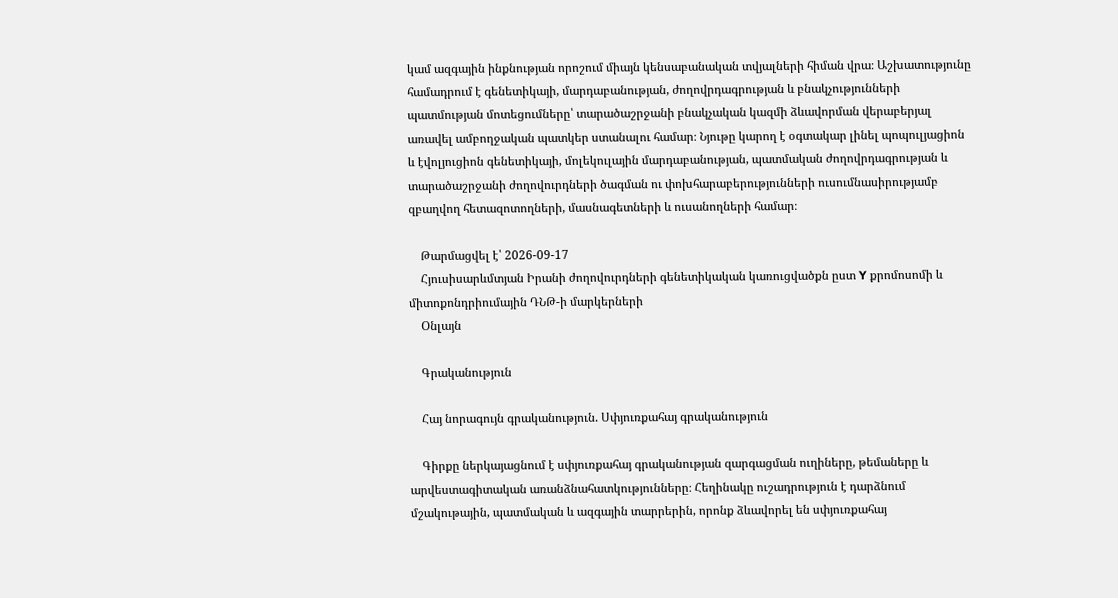կամ ազգային ինքնության որոշում միայն կենսաբանական տվյալների հիման վրա։ Աշխատությունը համադրում է գենետիկայի, մարդաբանության, ժողովրդագրության և բնակչությունների պատմության մոտեցումները՝ տարածաշրջանի բնակչական կազմի ձևավորման վերաբերյալ առավել ամբողջական պատկեր ստանալու համար։ Նյութը կարող է օգտակար լինել պոպուլյացիոն և էվոլյուցիոն գենետիկայի, մոլեկուլային մարդաբանության, պատմական ժողովրդագրության և տարածաշրջանի ժողովուրդների ծագման ու փոխհարաբերությունների ուսումնասիրությամբ զբաղվող հետազոտողների, մասնագետների և ուսանողների համար։

    Թարմացվել է՝ 2026-09-17
    Հյուսիսարևմտյան Իրանի ժողովուրդների գենետիկական կառուցվածքն ըստ Y քրոմոսոմի և միտոքոնդրիումային ԴՆԹ-ի մարկերների
    Օնլայն

    Գրականություն

    Հայ նորագույն գրականություն. Սփյուռքահայ գրականություն

    Գիրքը ներկայացնում է սփյուռքահայ գրականության զարգացման ուղիները, թեմաները և արվեստագիտական առանձնահատկությունները։ Հեղինակը ուշադրություն է դարձնում մշակութային, պատմական և ազգային տարրերին, որոնք ձևավորել են սփյուռքահայ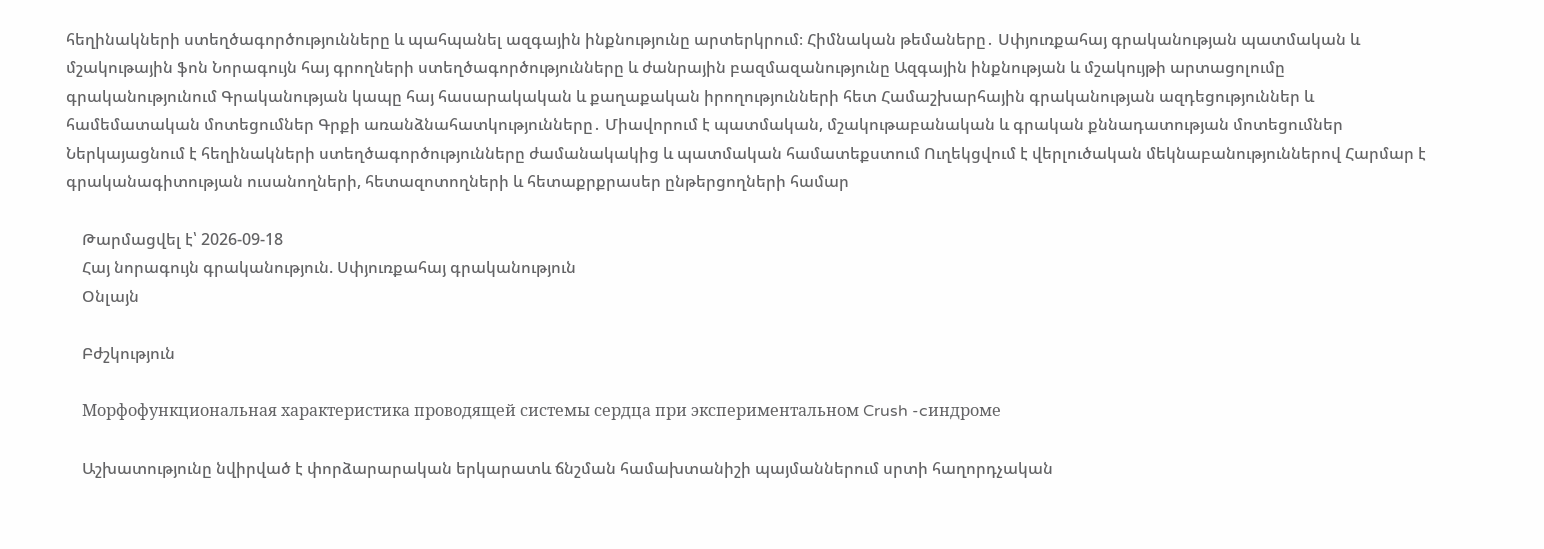հեղինակների ստեղծագործությունները և պահպանել ազգային ինքնությունը արտերկրում։ Հիմնական թեմաները․ Սփյուռքահայ գրականության պատմական և մշակութային ֆոն Նորագույն հայ գրողների ստեղծագործությունները և ժանրային բազմազանությունը Ազգային ինքնության և մշակույթի արտացոլումը գրականությունում Գրականության կապը հայ հասարակական և քաղաքական իրողությունների հետ Համաշխարհային գրականության ազդեցություններ և համեմատական մոտեցումներ Գրքի առանձնահատկությունները․ Միավորում է պատմական, մշակութաբանական և գրական քննադատության մոտեցումներ Ներկայացնում է հեղինակների ստեղծագործությունները ժամանակակից և պատմական համատեքստում Ուղեկցվում է վերլուծական մեկնաբանություններով Հարմար է գրականագիտության ուսանողների, հետազոտողների և հետաքրքրասեր ընթերցողների համար

    Թարմացվել է՝ 2026-09-18
    Հայ նորագույն գրականություն. Սփյուռքահայ գրականություն
    Օնլայն

    Բժշկություն

    Морфофункциональная характеристика проводящей системы сердца при экспериментальном Crush -cиндроме

    Աշխատությունը նվիրված է փորձարարական երկարատև ճնշման համախտանիշի պայմաններում սրտի հաղորդչական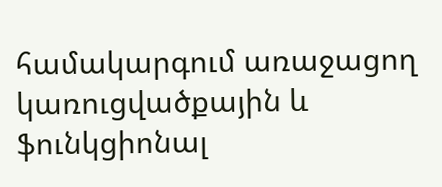համակարգում առաջացող կառուցվածքային և ֆունկցիոնալ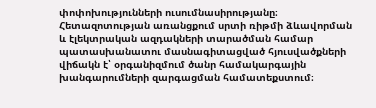փոփոխությունների ուսումնասիրությանը։ Հետազոտության առանցքում սրտի ռիթմի ձևավորման և էլեկտրական ազդակների տարածման համար պատասխանատու մասնագիտացված հյուսվածքների վիճակն է՝ օրգանիզմում ծանր համակարգային խանգարումների զարգացման համատեքստում։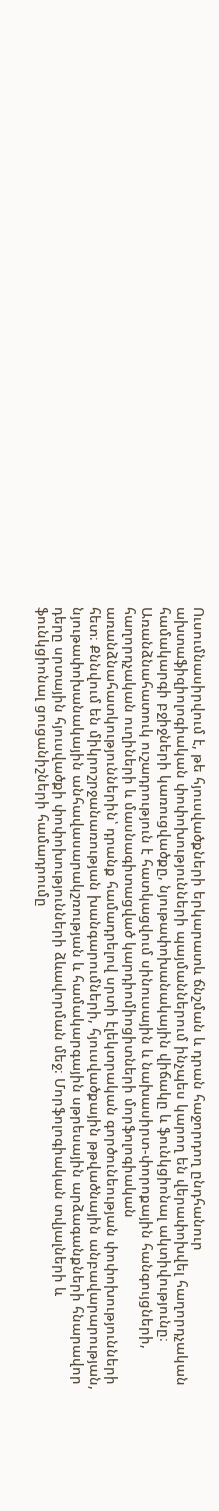Ուսումնասիրվում է, թե հյուսվածքների երկարատև ճնշման և դրան հաջորդող ընդհանուր ախտաֆիզիոլոգիական փոփոխությունների պայմաններում ինչպես կարող են վերափոխվել հաղորդչական համակարգի բջիջների կառուցվածքը, նյութափոխանակային վիճակը և ֆունկցիոնալ ակտիվությունը։ Առանձնահատուկ ուշադրություն է հատկացվում սինուսային և նախասիրտ-փորոքային հանգույցների, հաղորդչական ուղիների և մասնագիտացված կարդիոմիոցիտների մորֆոլոգիական առանձնահատկություններին՝ դրանք համադրելով սրտի էլեկտրական գործունեության փոփոխությունների հետ։ Քննվում են միկրոշրջանառության խանգարումների, հյուսվածքային թթվածնային անբավարարության, նյութափոխանակային անհավասարակշռության և համակարգային սթրեսային արձագանքների հնարավոր դերը սրտային հյուսվածքի փոփոխությունների ձևավորման մեջ։ Մորֆոլոգիական տվյալների և ֆունկցիոնալ ցուցանիշների համադրումը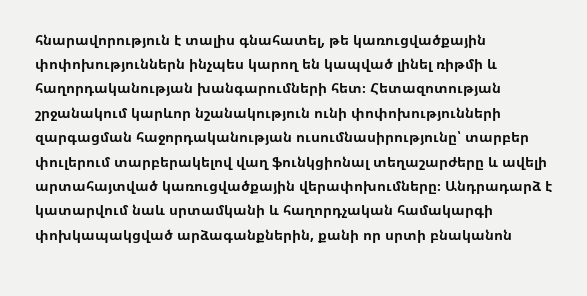հնարավորություն է տալիս գնահատել, թե կառուցվածքային փոփոխություններն ինչպես կարող են կապված լինել ռիթմի և հաղորդականության խանգարումների հետ։ Հետազոտության շրջանակում կարևոր նշանակություն ունի փոփոխությունների զարգացման հաջորդականության ուսումնասիրությունը՝ տարբեր փուլերում տարբերակելով վաղ ֆունկցիոնալ տեղաշարժերը և ավելի արտահայտված կառուցվածքային վերափոխումները։ Անդրադարձ է կատարվում նաև սրտամկանի և հաղորդչական համակարգի փոխկապակցված արձագանքներին, քանի որ սրտի բնականոն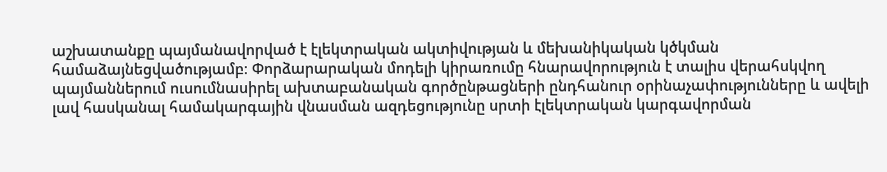աշխատանքը պայմանավորված է էլեկտրական ակտիվության և մեխանիկական կծկման համաձայնեցվածությամբ։ Փորձարարական մոդելի կիրառումը հնարավորություն է տալիս վերահսկվող պայմաններում ուսումնասիրել ախտաբանական գործընթացների ընդհանուր օրինաչափությունները և ավելի լավ հասկանալ համակարգային վնասման ազդեցությունը սրտի էլեկտրական կարգավորման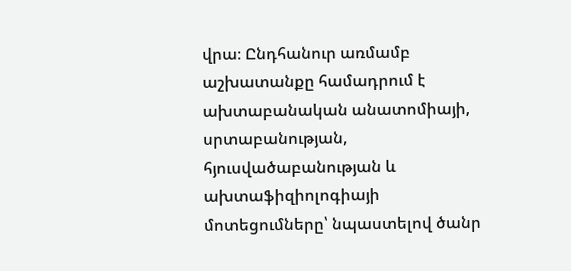վրա։ Ընդհանուր առմամբ աշխատանքը համադրում է ախտաբանական անատոմիայի, սրտաբանության, հյուսվածաբանության և ախտաֆիզիոլոգիայի մոտեցումները՝ նպաստելով ծանր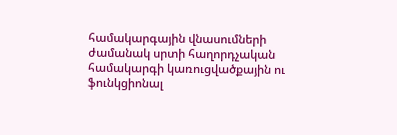համակարգային վնասումների ժամանակ սրտի հաղորդչական համակարգի կառուցվածքային ու ֆունկցիոնալ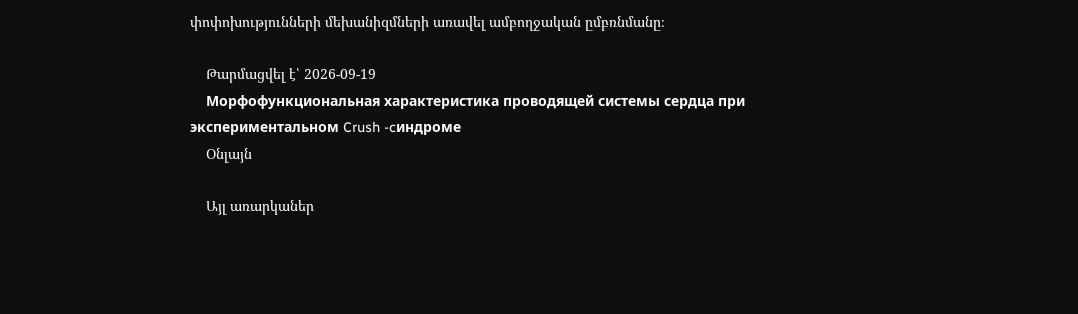փոփոխությունների մեխանիզմների առավել ամբողջական ըմբռնմանը։

    Թարմացվել է՝ 2026-09-19
    Морфофункциональная характеристика проводящей системы сердца при экспериментальном Crush -cиндроме
    Օնլայն

    Այլ առարկաներ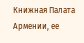Книжная Палата Армении, ее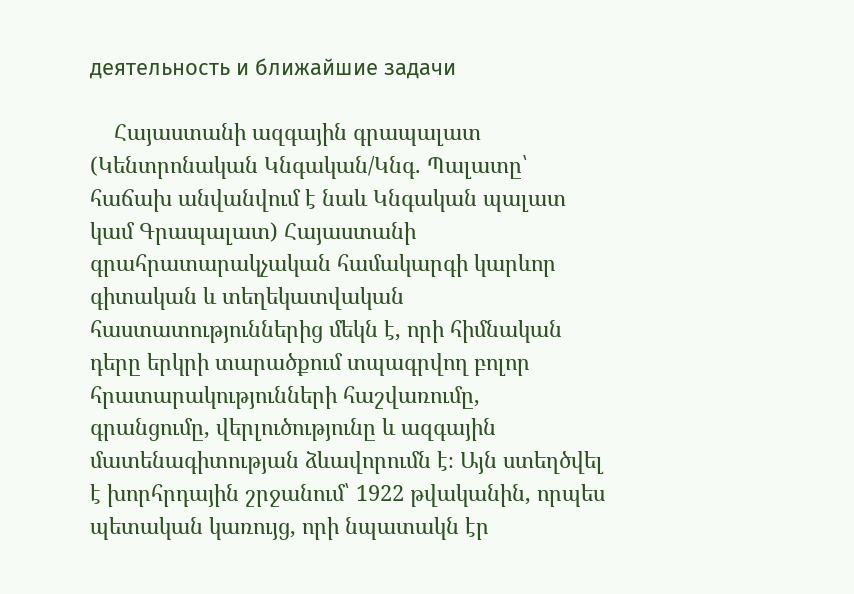деятельность и ближайшие задачи

    Հայաստանի ազգային գրապալատ (Կենտրոնական Կնգական/Կնգ. Պալատը՝ հաճախ անվանվում է նաև Կնգական պալատ կամ Գրապալատ) Հայաստանի գրահրատարակչական համակարգի կարևոր գիտական և տեղեկատվական հաստատություններից մեկն է, որի հիմնական դերը երկրի տարածքում տպագրվող բոլոր հրատարակությունների հաշվառումը, գրանցումը, վերլուծությունը և ազգային մատենագիտության ձևավորումն է։ Այն ստեղծվել է խորհրդային շրջանում՝ 1922 թվականին, որպես պետական կառույց, որի նպատակն էր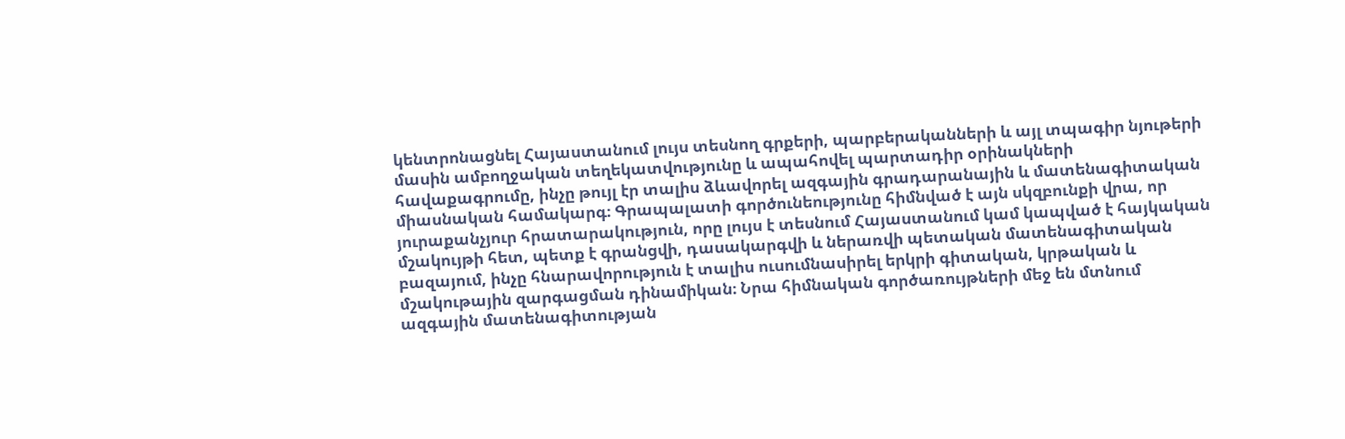կենտրոնացնել Հայաստանում լույս տեսնող գրքերի, պարբերականների և այլ տպագիր նյութերի մասին ամբողջական տեղեկատվությունը և ապահովել պարտադիր օրինակների հավաքագրումը, ինչը թույլ էր տալիս ձևավորել ազգային գրադարանային և մատենագիտական միասնական համակարգ։ Գրապալատի գործունեությունը հիմնված է այն սկզբունքի վրա, որ յուրաքանչյուր հրատարակություն, որը լույս է տեսնում Հայաստանում կամ կապված է հայկական մշակույթի հետ, պետք է գրանցվի, դասակարգվի և ներառվի պետական մատենագիտական բազայում, ինչը հնարավորություն է տալիս ուսումնասիրել երկրի գիտական, կրթական և մշակութային զարգացման դինամիկան։ Նրա հիմնական գործառույթների մեջ են մտնում ազգային մատենագիտության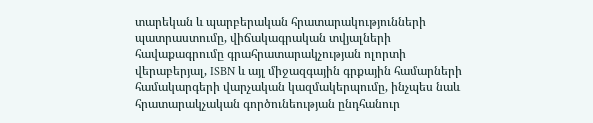տարեկան և պարբերական հրատարակությունների պատրաստումը, վիճակագրական տվյալների հավաքագրումը գրահրատարակչության ոլորտի վերաբերյալ, ISBN և այլ միջազգային գրքային համարների համակարգերի վարչական կազմակերպումը, ինչպես նաև հրատարակչական գործունեության ընդհանուր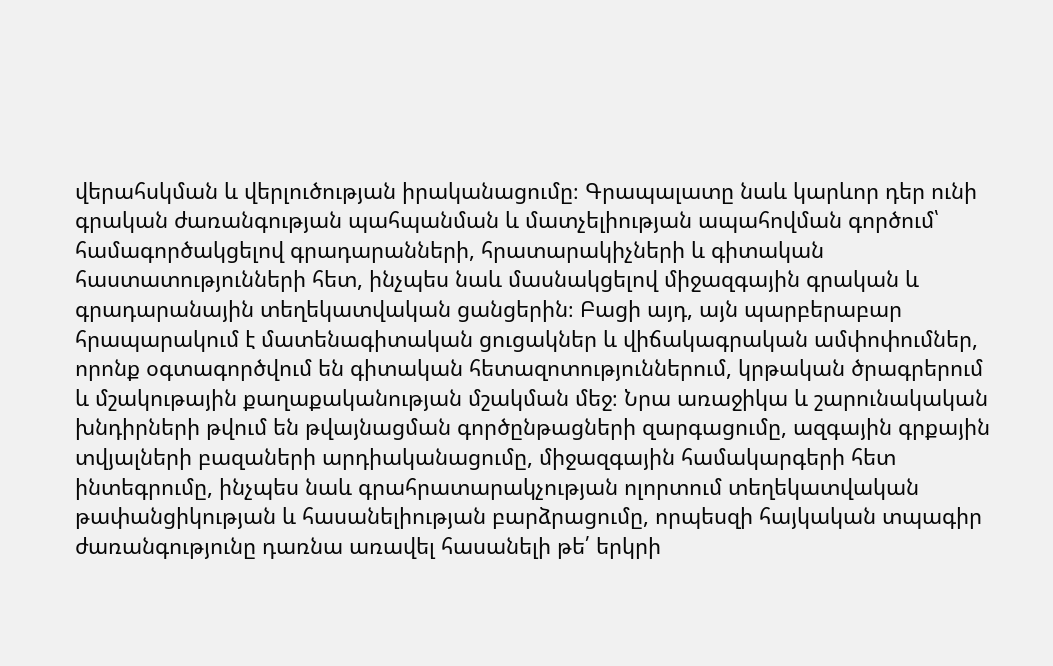վերահսկման և վերլուծության իրականացումը։ Գրապալատը նաև կարևոր դեր ունի գրական ժառանգության պահպանման և մատչելիության ապահովման գործում՝ համագործակցելով գրադարանների, հրատարակիչների և գիտական հաստատությունների հետ, ինչպես նաև մասնակցելով միջազգային գրական և գրադարանային տեղեկատվական ցանցերին։ Բացի այդ, այն պարբերաբար հրապարակում է մատենագիտական ցուցակներ և վիճակագրական ամփոփումներ, որոնք օգտագործվում են գիտական հետազոտություններում, կրթական ծրագրերում և մշակութային քաղաքականության մշակման մեջ։ Նրա առաջիկա և շարունակական խնդիրների թվում են թվայնացման գործընթացների զարգացումը, ազգային գրքային տվյալների բազաների արդիականացումը, միջազգային համակարգերի հետ ինտեգրումը, ինչպես նաև գրահրատարակչության ոլորտում տեղեկատվական թափանցիկության և հասանելիության բարձրացումը, որպեսզի հայկական տպագիր ժառանգությունը դառնա առավել հասանելի թե՛ երկրի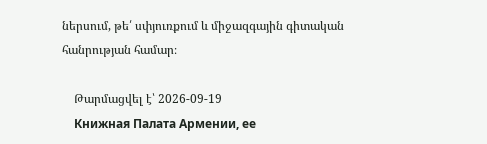ներսում, թե՛ սփյուռքում և միջազգային գիտական հանրության համար։

    Թարմացվել է՝ 2026-09-19
    Книжная Палата Армении, ее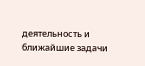деятельность и ближайшие задачи